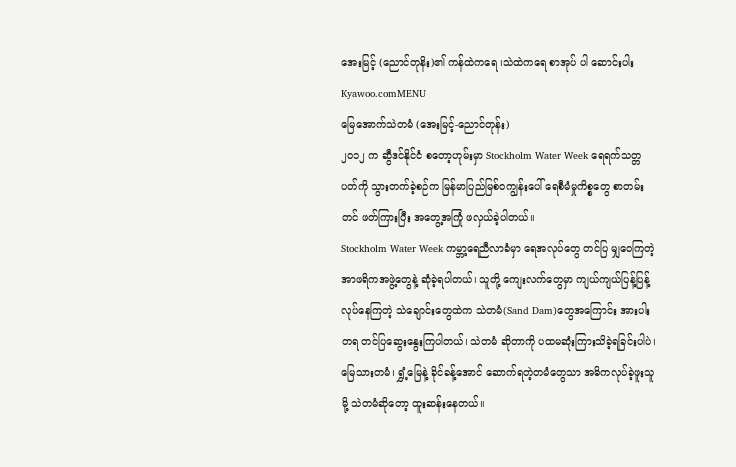အေးမြင့် (ညောင်တုနိး)၏ ကန်ထဲကရေ ၊သဲထဲကရေ စာအုပ် ပါ ဆောင်းပါး
Kyawoo.comMENU
မြေအောက်သဲတမံ (အေးမြင့်-ညောင်တုန်း)
၂၀၁၂ က ဆွီဒင်နိုင်ငံ စတော့ဟုမ်းမှာ Stockholm Water Week ရေရက်သတ္တပတ်ကို သွားတက်ခဲ့စဉ်က မြန်မာပြည်မြစ်ဝကျွန်းပေါ် ရေစီမံမှုကိစ္စတွေ စာတမ်းတင် ဖတ်ကြားပြီး အတွေ့အကြုံ ဖလှယ်ခဲ့ပါတယ်။
Stockholm Water Week ကမ္ဘာ့ရေညီလာခံမှာ ရေအလုပ်တွေ တင်ပြ မျှဝေကြတဲ့ အာဖရိကအဖွဲ့တွေနဲ့ ဆုံခဲ့ရပါတယ်၊ သူတို့ ကျေးလက်တွေမှာ ကျယ်ကျယ်ပြန့်ပြန့် လုပ်နေကြတဲ့ သဲချောင်းတွေထဲက သဲတမံ(Sand Dam)တွေအကြောင်း အားပါးတရ တင်ပြဆွေးနွေးကြပါတယ်၊ သဲတမံ ဆိုတာကို ပထမဆုံးကြားသိခဲ့ရခြင်းပါပဲ၊ မြေသားတမံ၊ ရွှံ့မြေနဲ့ ခိုင်ခန့်အောင် ဆောက်ရတဲ့တမံတွေသာ အဓိကလုပ်ခဲ့ဖူးသူမို့ သဲတမံဆိုတော့ ထူးဆန်းနေတယ်။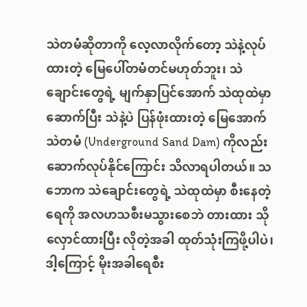သဲတမံဆိုတာကို လေ့လာလိုက်တော့ သဲနဲ့လုပ်ထားတဲ့ မြေပေါ်တမံတင်မဟုတ်ဘူး၊ သဲချောင်းတွေရဲ့ မျက်နှာပြင်အောက် သဲထုထဲမှာဆောက်ပြီး သဲနဲ့ပဲ ပြန်ဖုံးထားတဲ့ မြေအောက်သဲတမံ (Underground Sand Dam) ကိုလည်း ဆောက်လုပ်နိုင်ကြောင်း သိလာရပါတယ်။ သဘောက သဲချောင်းတွေရဲ့ သဲထုထဲမှာ စီးနေတဲ့ရေကို အလဟသစီးမသွားစေဘဲ တားထား သိုလှောင်ထားပြီး လိုတဲ့အခါ ထုတ်သုံးကြဖို့ပါပဲ၊ ဒါ့ကြောင့် မိုးအခါရေစီး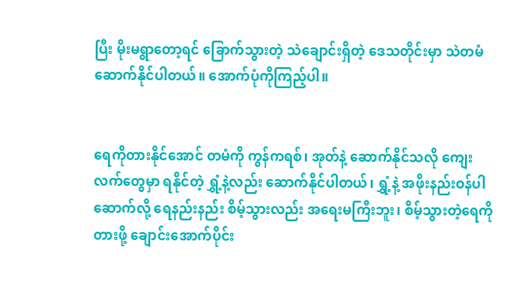ပြီး မိုးမရွာတော့ရင် ခြောက်သွားတဲ့ သဲချောင်းရှိတဲ့ ဒေသတိုင်းမှာ သဲတမံဆောက်နိုင်ပါတယ်။ အောက်ပုံကိုကြည့်ပါ။


ရေကိုတားနိုင်အောင် တမံကို ကွန်ကရစ်၊ အုတ်နဲ့ ဆောက်နိုင်သလို ကျေးလက်တွေမှာ ရနိုင်တဲ့ ရွှံ့နဲ့လည်း ဆောက်နိုင်ပါတယ်၊ ရွှံ့နဲ့ အဖိုးနည်းဝန်ပါ ဆောက်လို့ ရေနည်းနည်း စိမ့်သွားလည်း အရေးမကြီးဘူး၊ စိမ့်သွားတဲ့ရေကို တားဖို့ ချောင်းအောက်ပိုင်း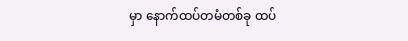မှာ နောက်ထပ်တမံတစ်ခု ထပ်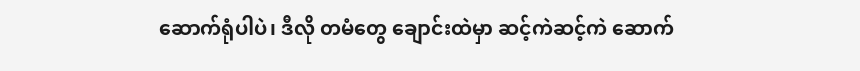ဆောက်ရုံပါပဲ၊ ဒီလို တမံတွေ ချောင်းထဲမှာ ဆင့်ကဲဆင့်ကဲ ဆောက်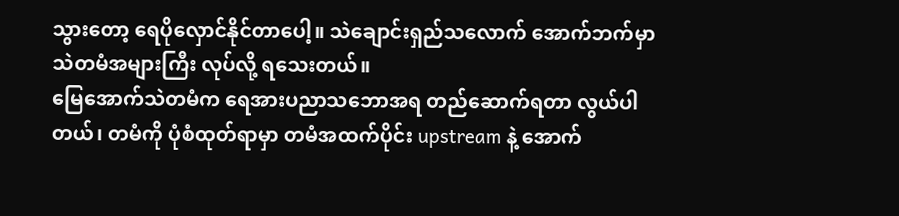သွားတော့ ရေပိုလှောင်နိုင်တာပေါ့။ သဲချောင်းရှည်သလောက် အောက်ဘက်မှာ သဲတမံအများကြီး လုပ်လို့ ရသေးတယ်။
မြေအောက်သဲတမံက ရေအားပညာသဘောအရ တည်ဆောက်ရတာ လွယ်ပါတယ်၊ တမံကို ပုံစံထုတ်ရာမှာ တမံအထက်ပိုင်း upstream နဲ့ အောက်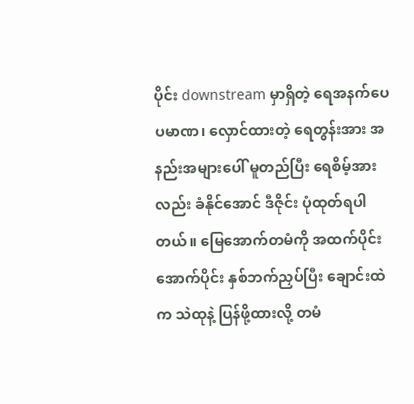ပိုင်း downstream မှာရှိတဲ့ ရေအနက်ပေပမာဏ၊ လှောင်ထားတဲ့ ရေတွန်းအား အနည်းအများပေါ် မူတည်ပြီး ရေစိမ့်အားလည်း ခံနိုင်အောင် ဒီဇိုင်း ပုံထုတ်ရပါတယ်။ မြေအောက်တမံကို အထက်ပိုင်း အောက်ပိုင်း နှစ်ဘက်ညှပ်ပြီး ချောင်းထဲက သဲထုနဲ့ ပြန်ဖို့ထားလို့ တမံ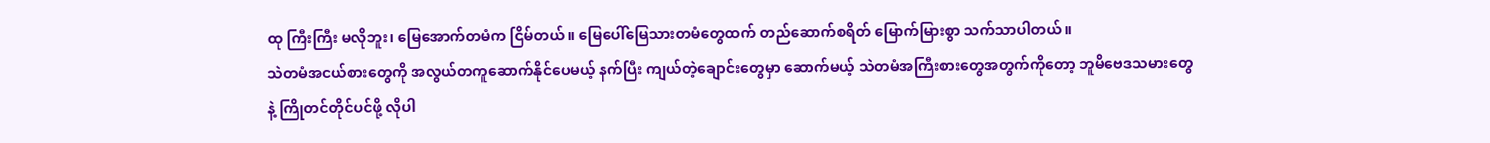ထု ကြီးကြီး မလိုဘူး၊ မြေအောက်တမံက ငြိမ်တယ်။ မြေပေါ်မြေသားတမံတွေထက် တည်ဆောက်စရိတ် မြောက်မြားစွာ သက်သာပါတယ်။
သဲတမံအငယ်စားတွေကို အလွယ်တကူဆောက်နိုင်ပေမယ့် နက်ပြီး ကျယ်တဲ့ချောင်းတွေမှာ ဆောက်မယ့် သဲတမံအကြီးစားတွေအတွက်ကိုတော့ ဘူမိဗေဒသမားတွေနဲ့ ကြိုတင်တိုင်ပင်ဖို့ လိုပါ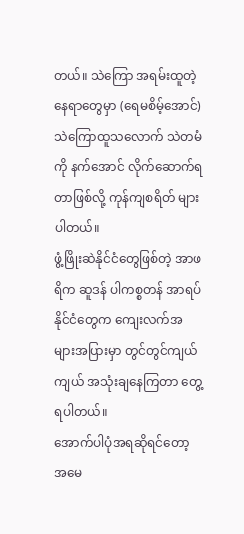တယ်။ သဲကြော အရမ်းထူတဲ့ နေရာတွေမှာ (ရေမစိမ့်အောင်) သဲကြောထူသလောက် သဲတမံကို နက်အောင် လိုက်ဆောက်ရတာဖြစ်လို့ ကုန်ကျစရိတ် များပါတယ်။
ဖွံ့ဖြိုးဆဲနိုင်ငံတွေဖြစ်တဲ့ အာဖရိက ဆူဒန် ပါကစ္စတန် အာရပ်နိုင်ငံတွေက ကျေးလက်အများအပြားမှာ တွင်တွင်ကျယ်ကျယ် အသုံးချနေကြတာ တွေ့ရပါတယ်။
အောက်ပါပုံအရဆိုရင်တော့ အမေ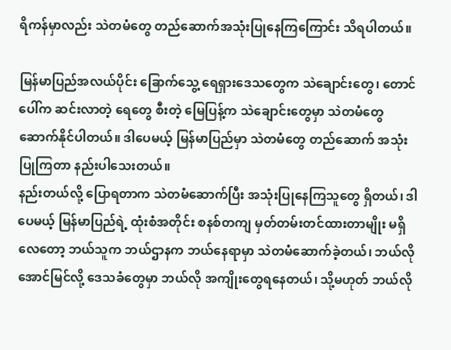ရိကန်မှာလည်း သဲတမံတွေ တည်ဆောက်အသုံးပြုနေကြကြောင်း သိရပါတယ်။

မြန်မာပြည်အလယ်ပိုင်း ခြောက်သွေ့ ရေရှားဒေသတွေက သဲချောင်းတွေ၊ တောင်ပေါ်က ဆင်းလာတဲ့ ရေတွေ စီးတဲ့ မြေပြန့်က သဲချောင်းတွေမှာ သဲတမံတွေ ဆောက်နိုင်ပါတယ်။ ဒါပေမယ့် မြန်မာပြည်မှာ သဲတမံတွေ တည်ဆောက် အသုံးပြုကြတာ နည်းပါသေးတယ်။
နည်းတယ်လို့ ပြောရတာက သဲတမံဆောက်ပြီး အသုံးပြုနေကြသူတွေ ရှိတယ်၊ ဒါပေမယ့် မြန်မာပြည်ရဲ့ ထုံးစံအတိုင်း စနစ်တကျ မှတ်တမ်းတင်ထားတာမျိုး မရှိလေတော့ ဘယ်သူက ဘယ်ဌာနက ဘယ်နေရာမှာ သဲတမံဆောက်ခဲ့တယ်၊ ဘယ်လိုအောင်မြင်လို့ ဒေသခံတွေမှာ ဘယ်လို အကျိုးတွေရနေတယ်၊ သို့မဟုတ် ဘယ်လို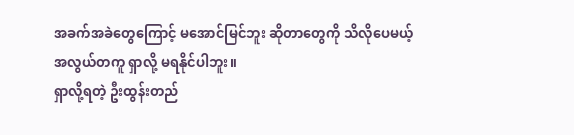အခက်အခဲတွေကြောင့် မအောင်မြင်ဘူး ဆိုတာတွေကို သိလိုပေမယ့် အလွယ်တကူ ရှာလို့ မရနိုင်ပါဘူး။
ရှာလို့ရတဲ့ ဦးထွန်းတည်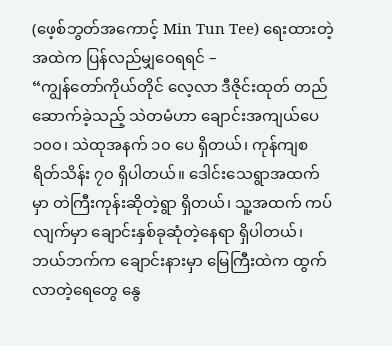(ဖေ့စ်ဘွတ်အကောင့် Min Tun Tee) ရေးထားတဲ့အထဲက ပြန်လည်မျှဝေရရင် –
“ကျွန်တော်ကိုယ်တိုင် လေ့လာ ဒီဇိုင်းထုတ် တည်ဆောက်ခဲ့သည့် သဲတမံဟာ ချောင်းအကျယ်ပေ ၁၀၀၊ သဲထုအနက် ၁၀ ပေ ရှိတယ်၊ ကုန်ကျစရိတ်သိန်း ၇၀ ရှိပါတယ်။ ဒေါင်းသေရွာအထက်မှာ တဲကြီးကုန်းဆိုတဲ့ရွာ ရှိတယ်၊ သူ့အထက် ကပ်လျက်မှာ ချောင်းနှစ်ခုဆုံတဲ့နေရာ ရှိပါတယ်၊ ဘယ်ဘက်က ချောင်းနားမှာ မြေကြီးထဲက ထွက်လာတဲ့ရေတွေ နွေ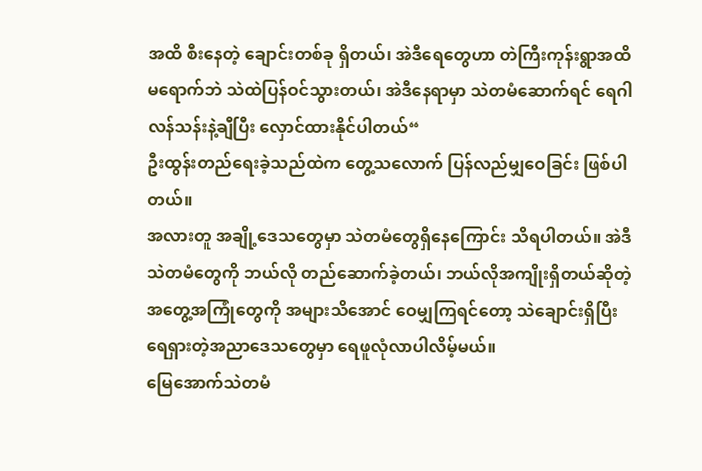အထိ စီးနေတဲ့ ချောင်းတစ်ခု ရှိတယ်၊ အဲဒီရေတွေဟာ တဲကြီးကုန်းရွာအထိ မရောက်ဘဲ သဲထဲပြန်ဝင်သွားတယ်၊ အဲဒီနေရာမှာ သဲတမံဆောက်ရင် ရေဂါလန်သန်းနဲ့ချီပြီး လှောင်ထားနိုင်ပါတယ်“
ဦးထွန်းတည်ရေးခဲ့သည်ထဲက တွေ့သလောက် ပြန်လည်မျှဝေခြင်း ဖြစ်ပါတယ်။
အလားတူ အချို့ဒေသတွေမှာ သဲတမံတွေရှိနေကြောင်း သိရပါတယ်။ အဲဒီသဲတမံတွေကို ဘယ်လို တည်ဆောက်ခဲ့တယ်၊ ဘယ်လိုအကျိုးရှိတယ်ဆိုတဲ့ အတွေ့အကြုံတွေကို အများသိအောင် ဝေမျှကြရင်တော့ သဲချောင်းရှိပြီး ရေရှားတဲ့အညာဒေသတွေမှာ ရေဖူလုံလာပါလိမ့်မယ်။
မြေအောက်သဲတမံ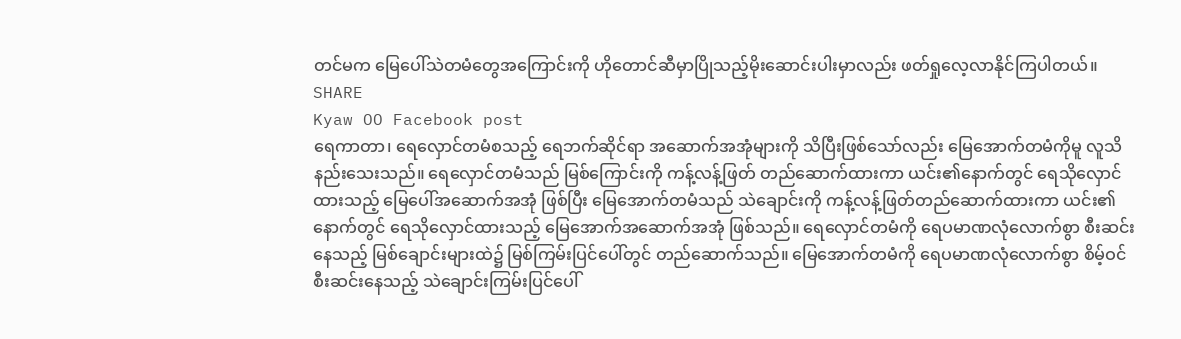တင်မက မြေပေါ်သဲတမံတွေအကြောင်းကို ဟိုတောင်ဆီမှာပြိုသည့်မိုးဆောင်းပါးမှာလည်း ဖတ်ရှုလေ့လာနိုင်ကြပါတယ်။
SHARE
Kyaw OO Facebook post
ရေကာတာ၊ ရေလှောင်တမံစသည့် ရေဘက်ဆိုင်ရာ အဆောက်အအုံများကို သိပြီးဖြစ်သော်လည်း မြေအောက်တမံကိုမူ လူသိနည်းသေးသည်။ ရေလှောင်တမံသည် မြစ်ကြောင်းကို ကန့်လန့်ဖြတ် တည်ဆောက်ထားကာ ယင်း၏နောက်တွင် ရေသိုလှောင်ထားသည့် မြေပေါ်အဆောက်အအုံ ဖြစ်ပြီး မြေအောက်တမံသည် သဲချောင်းကို ကန့်လန့်ဖြတ်တည်ဆောက်ထားကာ ယင်း၏နောက်တွင် ရေသိုလှောင်ထားသည့် မြေအောက်အဆောက်အအုံ ဖြစ်သည်။ ရေလှောင်တမံကို ရေပမာဏလုံလောက်စွာ စီးဆင်းနေသည့် မြစ်ချောင်းများထဲ၌ မြစ်ကြမ်းပြင်ပေါ်တွင် တည်ဆောက်သည်။ မြေအောက်တမံကို ရေပမာဏလုံလောက်စွာ စိမ့်ဝင် စီးဆင်းနေသည့် သဲချောင်းကြမ်းပြင်ပေါ်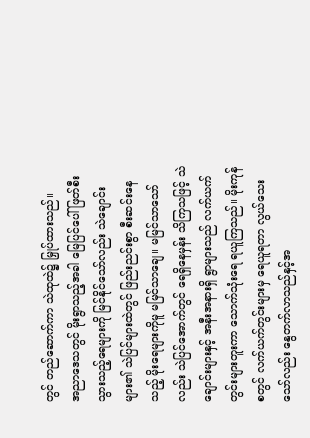တွင် တည်ဆောက်ကာ သဲထုထဲ၌ မြှုပ်ထားသည်။
အညာဒေသတွင် မိုးရွာသည့်အခါ မြေပြင်ပေါ် ဖြတ်စီးသွားသည့်ရေများကို မြင်နိုင်သော်လည်း သဲချောင်းများ၏ သဲပြင်များထဲတွင် ဖြည်းညင်းစွာ စီးဆင်းနေသည့် မိုးရေများကိုမူ မမြင်သာချေ။ မမြင်သာသော်လည်း သဲပြင်အောက်တွင် ရေရှိနေမှန်း သိကြသဖြင့် သဲချောင်းများနှင့် အနီးအနားရှိ ရွာများသည် လက်ယက်တွင်းများတူးကာ သောက်သုံးရေ ရယူကြသည်။ မိုးကုန်စတွင် လက်ယက်တွင်းများမှ ရေယူရတာ လွယ်သေးသော်လည်း နွေတက်လာသည်နှင့်အ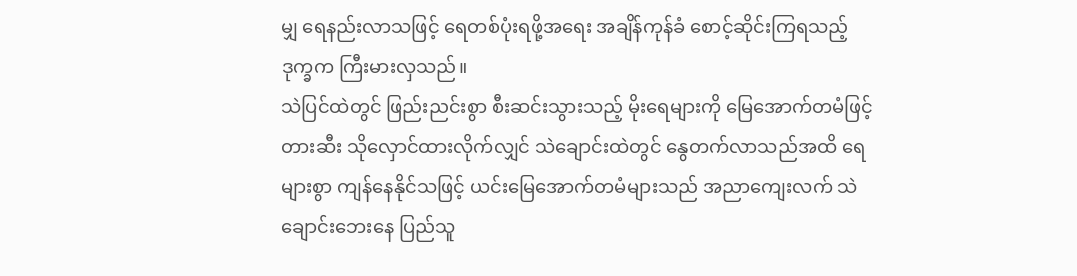မျှ ရေနည်းလာသဖြင့် ရေတစ်ပုံးရဖို့အရေး အချိန်ကုန်ခံ စောင့်ဆိုင်းကြရသည့် ဒုက္ခက ကြီးမားလှသည်။
သဲပြင်ထဲတွင် ဖြည်းညင်းစွာ စီးဆင်းသွားသည့် မိုးရေများကို မြေအောက်တမံဖြင့် တားဆီး သိုလှောင်ထားလိုက်လျှင် သဲချောင်းထဲတွင် နွေတက်လာသည်အထိ ရေများစွာ ကျန်နေနိုင်သဖြင့် ယင်းမြေအောက်တမံများသည် အညာကျေးလက် သဲချောင်းဘေးနေ ပြည်သူ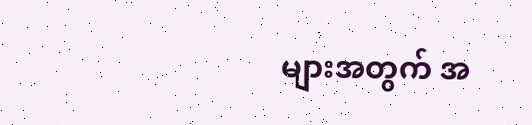များအတွက် အ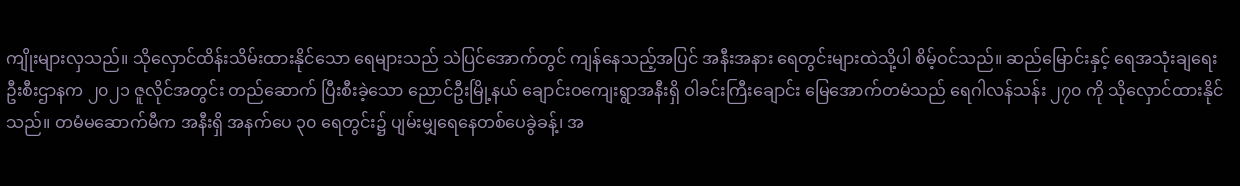ကျိုးများလှသည်။ သိုလှောင်ထိန်းသိမ်းထားနိုင်သော ရေများသည် သဲပြင်အောက်တွင် ကျန်နေသည့်အပြင် အနီးအနား ရေတွင်းများထဲသို့ပါ စိမ့်ဝင်သည်။ ဆည်မြောင်းနှင့် ရေအသုံးချရေး ဦးစီးဌာနက ၂၀၂၁ ဇူလိုင်အတွင်း တည်ဆောက် ပြီးစီးခဲ့သော ညောင်ဦးမြို့နယ် ချောင်းဝကျေးရွာအနီးရှိ ဝါခင်းကြီးချောင်း မြေအောက်တမံသည် ရေဂါလန်သန်း ၂၇၀ ကို သိုလှောင်ထားနိုင်သည်။ တမံမဆောက်မီက အနီးရှိ အနက်ပေ ၃၀ ရေတွင်း၌ ပျမ်းမျှရေနေတစ်ပေခွဲခန့်၊ အ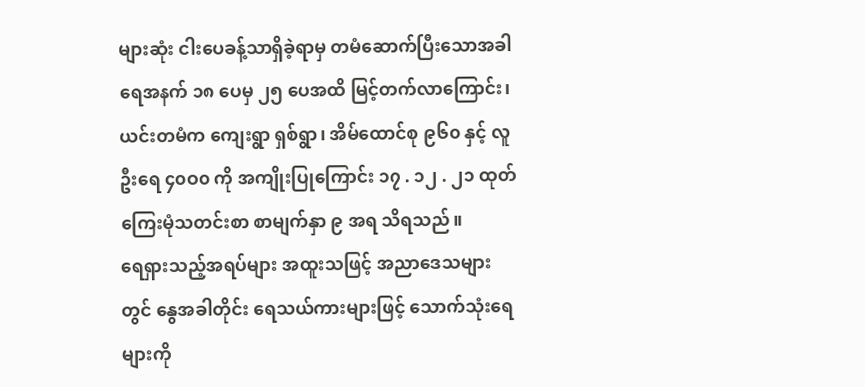များဆုံး ငါးပေခန့်သာရှိခဲ့ရာမှ တမံဆောက်ပြီးသောအခါ ရေအနက် ၁၈ ပေမှ ၂၅ ပေအထိ မြင့်တက်လာကြောင်း၊ ယင်းတမံက ကျေးရွာ ရှစ်ရွာ၊ အိမ်ထောင်စု ၉၆၀ နှင့် လူဦးရေ ၄၀ဝ၀ ကို အကျိုးပြုကြောင်း ၁၇ . ၁၂ . ၂၁ ထုတ် ကြေးမုံသတင်းစာ စာမျက်နှာ ၉ အရ သိရသည်။
ရေရှားသည့်အရပ်များ အထူးသဖြင့် အညာဒေသများတွင် နွေအခါတိုင်း ရေသယ်ကားများဖြင့် သောက်သုံးရေများကို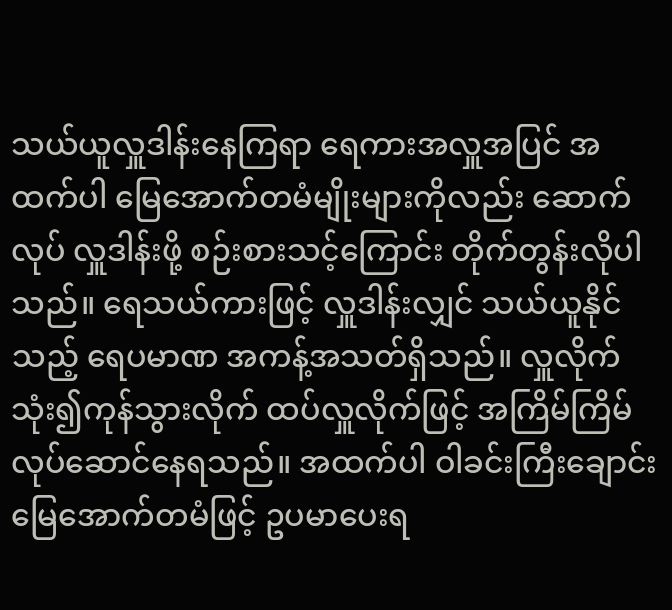သယ်ယူလှူဒါန်းနေကြရာ ရေကားအလှူအပြင် အထက်ပါ မြေအောက်တမံမျိုးများကိုလည်း ဆောက်လုပ် လှူဒါန်းဖို့ စဉ်းစားသင့်ကြောင်း တိုက်တွန်းလိုပါသည်။ ရေသယ်ကားဖြင့် လှူဒါန်းလျှင် သယ်ယူနိုင်သည့် ရေပမာဏ အကန့်အသတ်ရှိသည်။ လှူလိုက် သုံး၍ကုန်သွားလိုက် ထပ်လှူလိုက်ဖြင့် အကြိမ်ကြိမ် လုပ်ဆောင်နေရသည်။ အထက်ပါ ဝါခင်းကြီးချောင်း မြေအောက်တမံဖြင့် ဥပမာပေးရ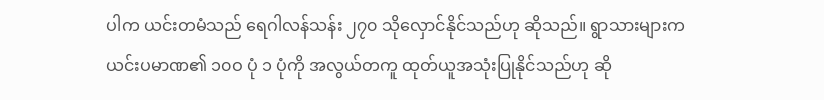ပါက ယင်းတမံသည် ရေဂါလန်သန်း ၂၇၀ သိုလှောင်နိုင်သည်ဟု ဆိုသည်။ ရွာသားများက ယင်းပမာဏ၏ ၁၀ဝ ပုံ ၁ ပုံကို အလွယ်တကူ ထုတ်ယူအသုံးပြုနိုင်သည်ဟု ဆို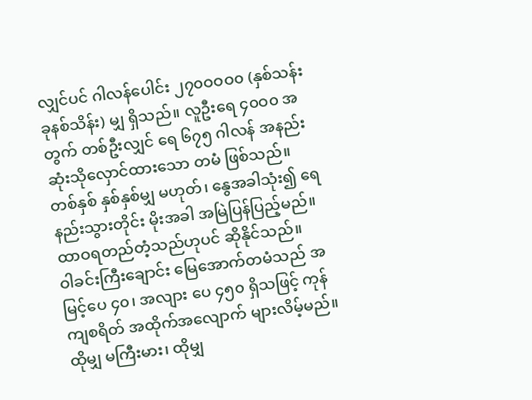လျှင်ပင် ဂါလန်ပေါင်း ၂၇၀ဝဝဝ၀ (နှစ်သန်းခုနစ်သိန်း) မျှ ရှိသည်။ လူဦးရေ ၄၀ဝ၀ အတွက် တစ်ဦးလျှင် ရေ ၆၇၅ ဂါလန် အနည်းဆုံးသိုလှောင်ထားသော တမံ ဖြစ်သည်။ တစ်နှစ် နှစ်နှစ်မျှ မဟုတ်၊ နွေအခါသုံး၍ ရေနည်းသွားတိုင်း မိုးအခါ အမြဲပြန်ပြည့်မည်။ ထာဝရတည်တံ့သည်ဟုပင် ဆိုနိုင်သည်။
ဝါခင်းကြီးချောင်း မြေအောက်တမံသည် အမြင့်ပေ ၄၀၊ အလျား ပေ ၄၅၀ ရှိသဖြင့် ကုန်ကျစရိတ် အထိုက်အလျောက် များလိမ့်မည်။ ထိုမျှ မကြီးမား၊ ထိုမျှ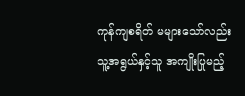ကုန်ကျစရိတ် မများသော်လည်း သူ့အရွယ်နှင့်သူ အကျိုးပြုမည့်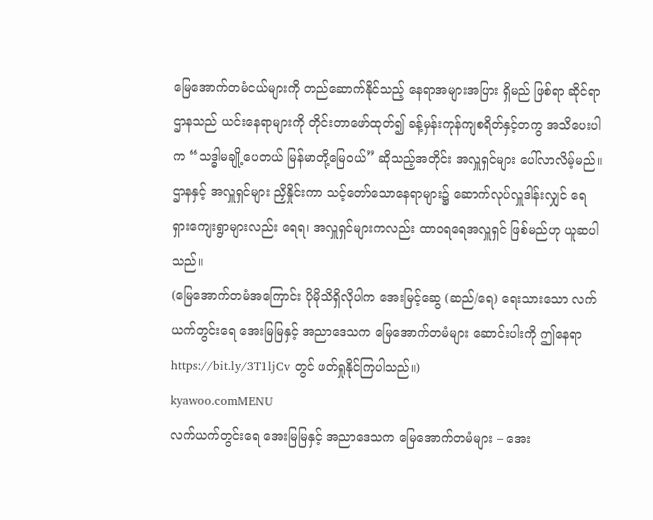မြေအောက်တမံငယ်များကို တည်ဆောက်နိုင်သည့် နေရာအများအပြား ရှိမည် ဖြစ်ရာ ဆိုင်ရာဌာနသည် ယင်းနေရာများကို တိုင်းတာဖော်ထုတ်၍ ခန့်မှန်းကုန်ကျစရိတ်နှင့်တကွ အသိပေးပါက “သဒ္ဓါမချို့ပေတယ် မြန်မာတို့မြေဝယ်” ဆိုသည့်အတိုင်း အလှူရှင်များ ပေါ်လာလိမ့်မည်။ ဌာနနှင့် အလှူရှင်များ ညှိနှိုင်းကာ သင့်တော်သောနေရာများ၌ ဆောက်လုပ်လှူဒါန်းလျှင် ရေရှားကျေးရွာများလည်း ရေရ၊ အလှူရှင်များကလည်း ထာဝရရေအလှူရှင် ဖြစ်မည်ဟု ယူဆပါသည်။
(မြေအောက်တမံအကြောင်း ပိုမိုသိရှိလိုပါက အေးမြင့်ဆွေ (ဆည်/ရေ) ရေးသားသော လက်ယက်တွင်းရေ အေးမြမြနှင့် အညာဒေသက မြေအောက်တမံများ ဆောင်းပါးကို ဤနေရာ https://bit.ly/3T1ljCv တွင် ဖတ်ရှုနိုင်ကြပါသည်။)
kyawoo.comMENU
လက်ယက်တွင်းရေ အေးမြမြနှင့် အညာဒေသက မြေအောက်တမံများ – အေး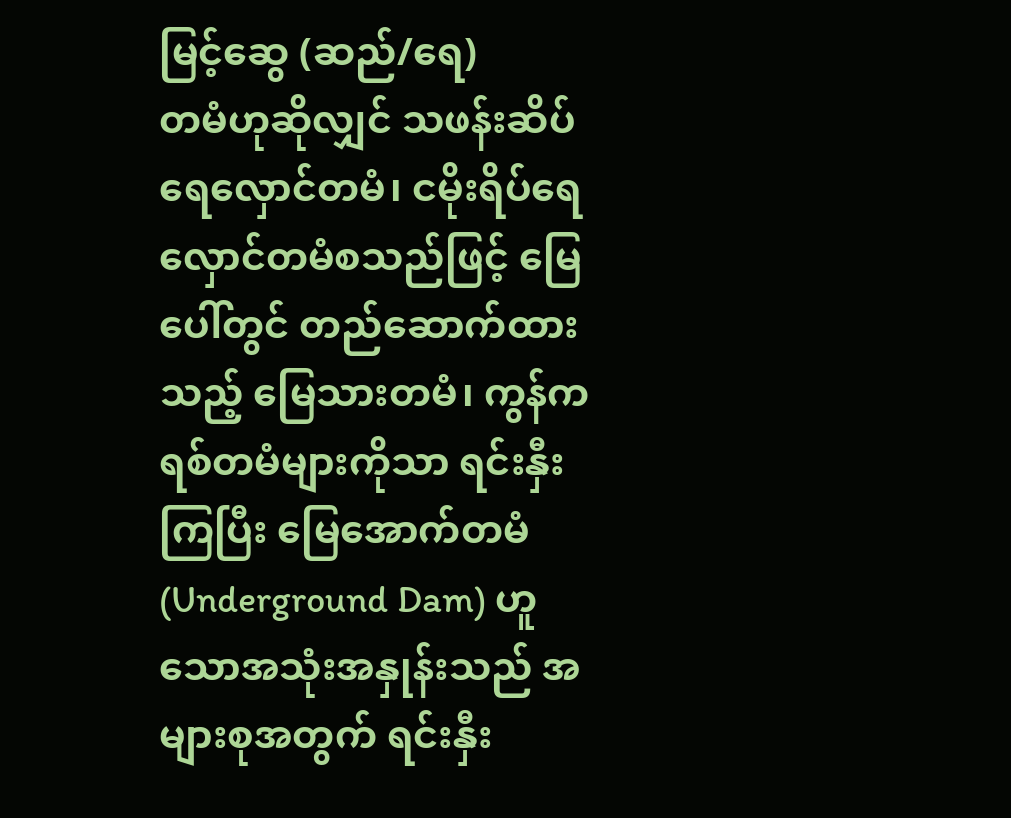မြင့်ဆွေ (ဆည်/ရေ)
တမံဟုဆိုလျှင် သဖန်းဆိပ်ရေလှောင်တမံ၊ ငမိုးရိပ်ရေလှောင်တမံစသည်ဖြင့် မြေပေါ်တွင် တည်ဆောက်ထားသည့် မြေသားတမံ၊ ကွန်ကရစ်တမံများကိုသာ ရင်းနှီးကြပြီး မြေအောက်တမံ (Underground Dam) ဟူသောအသုံးအနှုန်းသည် အများစုအတွက် ရင်းနှီး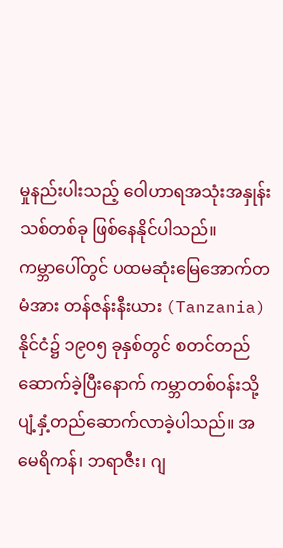မှုနည်းပါးသည့် ဝေါဟာရအသုံးအနှုန်းသစ်တစ်ခု ဖြစ်နေနိုင်ပါသည်။
ကမ္ဘာပေါ်တွင် ပထမဆုံးမြေအောက်တမံအား တန်ဇန်းနီးယား (Tanzania) နိုင်ငံ၌ ၁၉၀၅ ခုနှစ်တွင် စတင်တည်ဆောက်ခဲ့ပြီးနောက် ကမ္ဘာတစ်ဝန်းသို့ ပျံ့နှံ့တည်ဆောက်လာခဲ့ပါသည်။ အမေရိကန်၊ ဘရာဇီး၊ ဂျ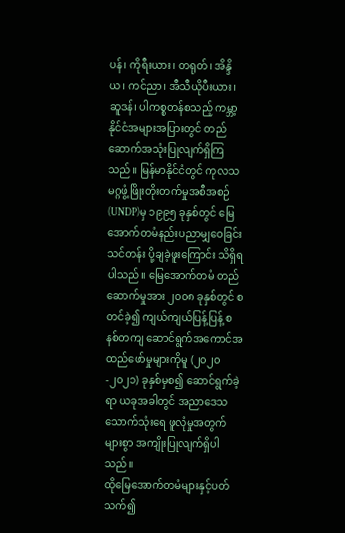ပန်၊ ကိုရီးယား၊ တရုတ်၊ အိန္ဒိယ၊ ကင်ညာ၊ အီသီယိုပီးယား၊ ဆူဒန်၊ ပါကစ္စတန်စသည့် ကမ္ဘာ့နိုင်ငံအများအပြားတွင် တည်ဆောက်အသုံးပြုလျက်ရှိကြသည်။ မြန်မာနိုင်ငံတွင် ကုလသမဂ္ဂဖွံ့ဖြိုးတိုးတက်မှုအစီအစဉ် (UNDP)မှ ၁၉၉၅ ခုနှစ်တွင် မြေအောက်တမံနည်းပညာမျှဝေခြင်းသင်တန်း ပို့ချခဲ့ဖူးကြောင်း သိရှိရပါသည်။ မြေအောက်တမံ တည်ဆောက်မှုအား ၂၀၀၈ ခုနှစ်တွင် စတင်ခဲ့၍ ကျယ်ကျယ်ပြန့်ပြန့် စနစ်တကျ ဆောင်ရွက်အကောင်အထည်ဖော်မှုများကိုမူ (၂၀၂၀-၂၀၂၁) ခုနှစ်မှစ၍ ဆောင်ရွက်ခဲ့ရာ ယခုအခါတွင် အညာဒေသ သောက်သုံးရေ ဖူလုံမှုအတွက် များစွာ အကျိုးပြုလျက်ရှိပါသည်။
ထိုမြေအောက်တမံများနှင့်ပတ်သက်၍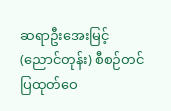ဆရာဦးအေးမြင့် (ညောင်တုန်း) စီစဉ်တင်ပြထုတ်ဝေ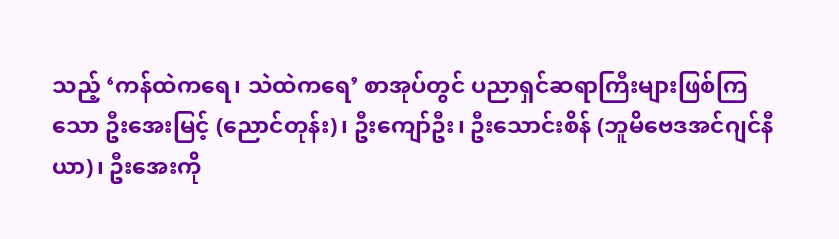သည့် ‘ကန်ထဲကရေ၊ သဲထဲကရေ’ စာအုပ်တွင် ပညာရှင်ဆရာကြီးများဖြစ်ကြသော ဦးအေးမြင့် (ညောင်တုန်း)၊ ဦးကျော်ဦး၊ ဦးသောင်းစိန် (ဘူမိဗေဒအင်ဂျင်နီယာ)၊ ဦးအေးကို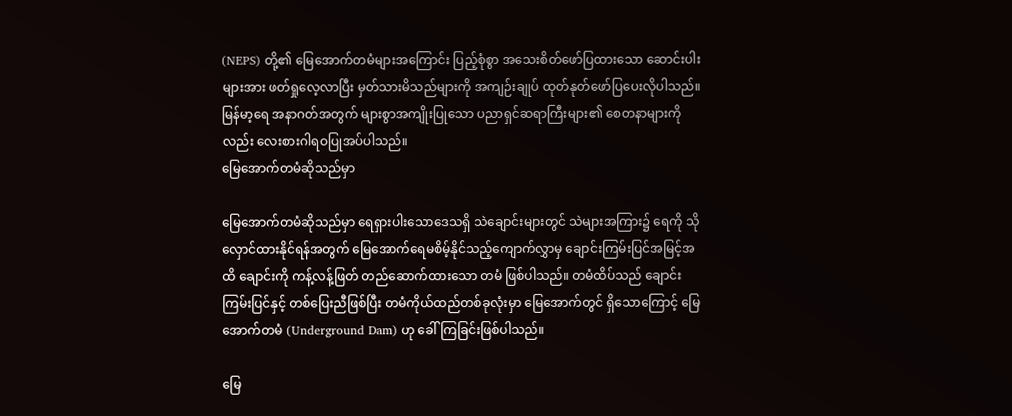(NEPS) တို့၏ မြေအောက်တမံများအကြောင်း ပြည့်စုံစွာ အသေးစိတ်ဖော်ပြထားသော ဆောင်းပါးများအား ဖတ်ရှုလေ့လာပြီး မှတ်သားမိသည်များကို အကျဉ်းချုပ် ထုတ်နုတ်ဖော်ပြပေးလိုပါသည်။ မြန်မာ့ရေ အနာဂတ်အတွက် များစွာအကျိုးပြုသော ပညာရှင်ဆရာကြီးများ၏ စေတနာများကိုလည်း လေးစားဂါရဝပြုအပ်ပါသည်။
မြေအောက်တမံဆိုသည်မှာ

မြေအောက်တမံဆိုသည်မှာ ရေရှားပါးသောဒေသရှိ သဲချောင်းများတွင် သဲများအကြား၌ ရေကို သိုလှောင်ထားနိုင်ရန်အတွက် မြေအောက်ရေမစိမ့်နိုင်သည့်ကျောက်လွှာမှ ချောင်းကြမ်းပြင်အမြင့်အထိ ချောင်းကို ကန့်လန့်ဖြတ် တည်ဆောက်ထားသော တမံ ဖြစ်ပါသည်။ တမံထိပ်သည် ချောင်းကြမ်းပြင်နှင့် တစ်ပြေးညီဖြစ်ပြီး တမံကိုယ်ထည်တစ်ခုလုံးမှာ မြေအောက်တွင် ရှိသောကြောင့် မြေအောက်တမံ (Underground Dam) ဟု ခေါ်ကြခြင်းဖြစ်ပါသည်။

မြေ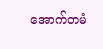အောက်တမံ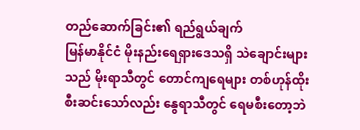တည်ဆောက်ခြင်း၏ ရည်ရွယ်ချက်
မြန်မာနိုင်ငံ မိုးနည်းရေရှားဒေသရှိ သဲချောင်းများသည် မိုးရာသီတွင် တောင်ကျရေများ တစ်ဟုန်ထိုး စီးဆင်းသော်လည်း နွေရာသီတွင် ရေမစီးတော့ဘဲ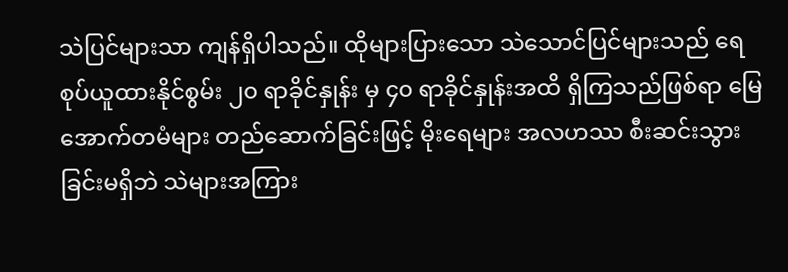သဲပြင်များသာ ကျန်ရှိပါသည်။ ထိုများပြားသော သဲသောင်ပြင်များသည် ရေစုပ်ယူထားနိုင်စွမ်း ၂၀ ရာခိုင်နှုန်း မှ ၄၀ ရာခိုင်နှုန်းအထိ ရှိကြသည်ဖြစ်ရာ မြေအောက်တမံများ တည်ဆောက်ခြင်းဖြင့် မိုးရေများ အလဟဿ စီးဆင်းသွားခြင်းမရှိဘဲ သဲများအကြား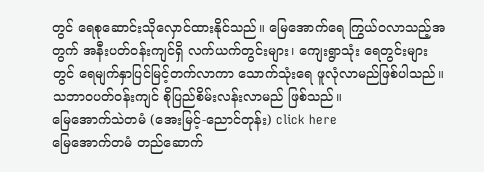တွင် ရေစုဆောင်းသိုလှောင်ထားနိုင်သည်။ မြေအောက်ရေ ကြွယ်ဝလာသည့်အတွက် အနီးပတ်ဝန်းကျင်ရှိ လက်ယက်တွင်းများ၊ ကျေးရွာသုံး ရေတွင်းများတွင် ရေမျက်နှာပြင်မြင့်တက်လာကာ သောက်သုံးရေ ဖူလုံလာမည်ဖြစ်ပါသည်။ သဘာဝပတ်ဝန်းကျင် စိုပြည်စိမ်းလန်းလာမည် ဖြစ်သည်။
မြေအောက်သဲတမံ (အေးမြင့်-ညောင်တုန်း) click here
မြေအောက်တမံ တည်ဆောက်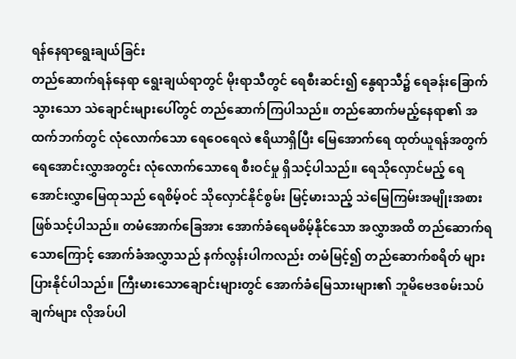ရန်နေရာရွေးချယ်ခြင်း
တည်ဆောက်ရန်နေရာ ရွေးချယ်ရာတွင် မိုးရာသီတွင် ရေစီးဆင်း၍ နွေရာသီ၌ ရေခန်းခြောက်သွားသော သဲချောင်းများပေါ်တွင် တည်ဆောက်ကြပါသည်။ တည်ဆောက်မည့်နေရာ၏ အထက်ဘက်တွင် လုံလောက်သော ရေဝေရေလဲ ဧရိယာရှိပြီး မြေအောက်ရေ ထုတ်ယူရန်အတွက် ရေအောင်းလွှာအတွင်း လုံလောက်သောရေ စီးဝင်မှု ရှိသင့်ပါသည်။ ရေသိုလှောင်မည့် ရေအောင်းလွှာမြေထုသည် ရေစိမ့်ဝင် သိုလှောင်နိုင်စွမ်း မြင့်မားသည့် သဲမြေကြမ်းအမျိုးအစား ဖြစ်သင့်ပါသည်။ တမံအောက်ခြေအား အောက်ခံရေမစိမ့်နိုင်သော အလွှာအထိ တည်ဆောက်ရသောကြောင့် အောက်ခံအလွှာသည် နက်လွန်းပါကလည်း တမံမြင့်၍ တည်ဆောက်စရိတ် များပြားနိုင်ပါသည်။ ကြီးမားသောချောင်းများတွင် အောက်ခံမြေသားများ၏ ဘူမိဗေဒစမ်းသပ်ချက်များ လိုအပ်ပါ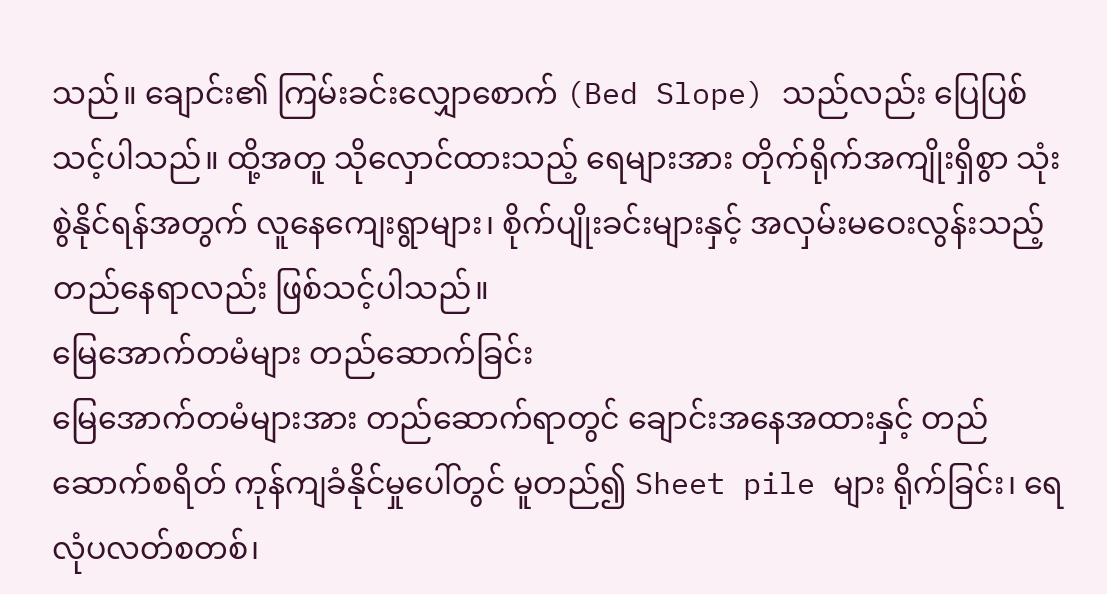သည်။ ချောင်း၏ ကြမ်းခင်းလျှောစောက် (Bed Slope) သည်လည်း ပြေပြစ်သင့်ပါသည်။ ထို့အတူ သိုလှောင်ထားသည့် ရေများအား တိုက်ရိုက်အကျိုးရှိစွာ သုံးစွဲနိုင်ရန်အတွက် လူနေကျေးရွာများ၊ စိုက်ပျိုးခင်းများနှင့် အလှမ်းမဝေးလွန်းသည့် တည်နေရာလည်း ဖြစ်သင့်ပါသည်။
မြေအောက်တမံများ တည်ဆောက်ခြင်း
မြေအောက်တမံများအား တည်ဆောက်ရာတွင် ချောင်းအနေအထားနှင့် တည်ဆောက်စရိတ် ကုန်ကျခံနိုင်မှုပေါ်တွင် မူတည်၍ Sheet pile များ ရိုက်ခြင်း၊ ရေလုံပလတ်စတစ်၊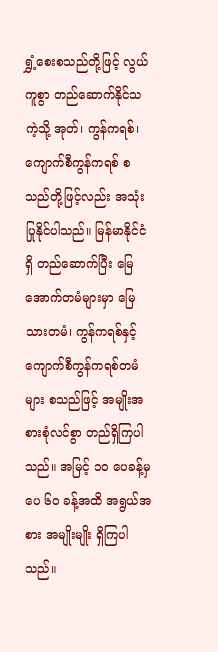ရွှံ့စေးစသည်တို့ဖြင့် လွယ်ကူစွာ တည်ဆောက်နိုင်သကဲ့သို့ အုတ်၊ ကွန်ကရစ်၊ ကျောက်စီကွန်ကရစ် စသည်တို့ဖြင့်လည်း အသုံးပြုနိုင်ပါသည်။ မြန်မာနိုင်ငံရှိ တည်ဆောက်ပြီး မြေအောက်တမံများမှာ မြေသားတမံ၊ ကွန်ကရစ်နှင့် ကျောက်စီကွန်ကရစ်တမံများ စသည်ဖြင့် အမျိုးအစားစုံလင်စွာ တည်ရှိကြပါသည်။ အမြင့် ၁၀ ပေခန့်မှ ပေ ၆၀ ခန့်အထိ အရွယ်အစား အမျိုးမျိုး ရှိကြပါသည်။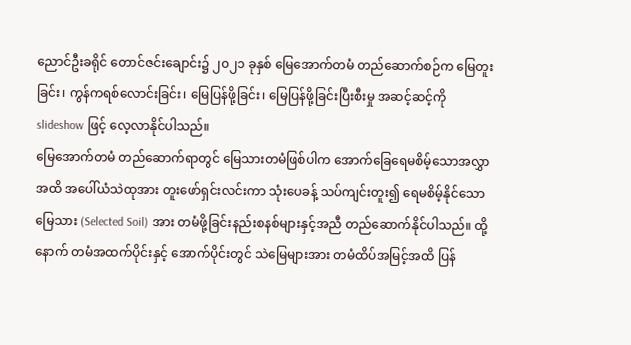ညောင်ဦးခရိုင် တောင်ဇင်းချောင်း၌ ၂၀၂၁ ခုနှစ် မြေအောက်တမံ တည်ဆောက်စဉ်က မြေတူးခြင်း၊ ကွန်ကရစ်လောင်းခြင်း၊ မြေပြန်ဖို့ခြင်း၊ မြေပြန်ဖို့ခြင်းပြီးစီးမှု အဆင့်ဆင့်ကို slideshow ဖြင့် လေ့လာနိုင်ပါသည်။
မြေအောက်တမံ တည်ဆောက်ရာတွင် မြေသားတမံဖြစ်ပါက အောက်ခြေရေမစိမ့်သောအလွှာအထိ အပေါ်ယံသဲထုအား တူးဖော်ရှင်းလင်းကာ သုံးပေခန့် သပ်ကျင်းတူး၍ ရေမစိမ့်နိုင်သော မြေသား (Selected Soil) အား တမံဖို့ခြင်းနည်းစနစ်များနှင့်အညီ တည်ဆောက်နိုင်ပါသည်။ ထို့နောက် တမံအထက်ပိုင်းနှင့် အောက်ပိုင်းတွင် သဲမြေများအား တမံထိပ်အမြင့်အထိ ပြန်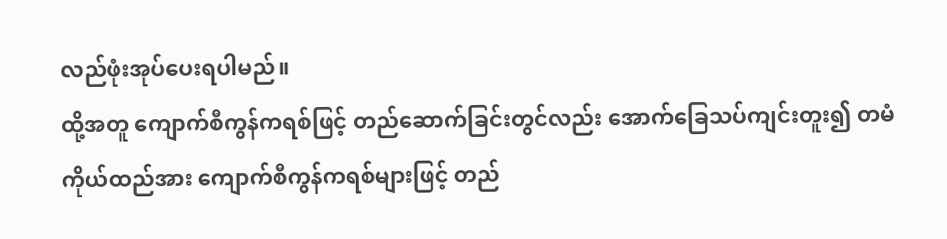လည်ဖုံးအုပ်ပေးရပါမည်။
ထို့အတူ ကျောက်စီကွန်ကရစ်ဖြင့် တည်ဆောက်ခြင်းတွင်လည်း အောက်ခြေသပ်ကျင်းတူး၍ တမံကိုယ်ထည်အား ကျောက်စီကွန်ကရစ်များဖြင့် တည်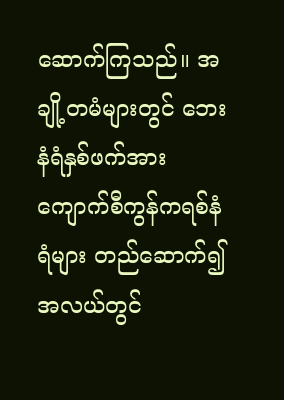ဆောက်ကြသည်။ အချို့တမံများတွင် ဘေးနံရံနှစ်ဖက်အား ကျောက်စီကွန်ကရစ်နံရံများ တည်ဆောက်၍ အလယ်တွင်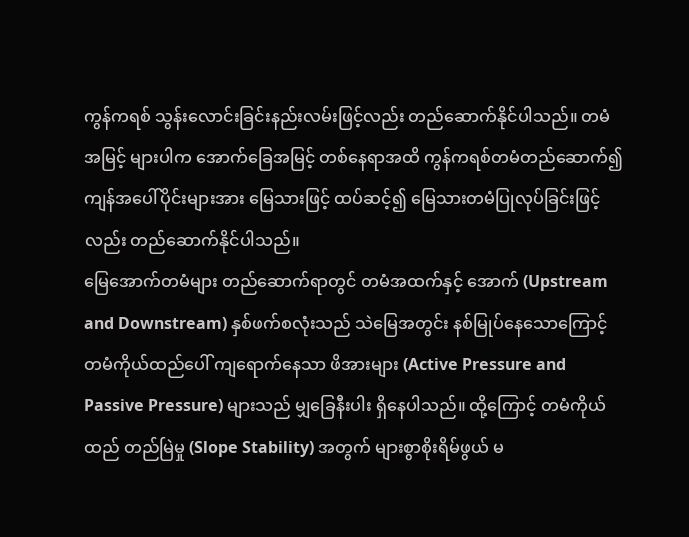ကွန်ကရစ် သွန်းလောင်းခြင်းနည်းလမ်းဖြင့်လည်း တည်ဆောက်နိုင်ပါသည်။ တမံအမြင့် များပါက အောက်ခြေအမြင့် တစ်နေရာအထိ ကွန်ကရစ်တမံတည်ဆောက်၍ ကျန်အပေါ်ပိုင်းများအား မြေသားဖြင့် ထပ်ဆင့်၍ မြေသားတမံပြုလုပ်ခြင်းဖြင့်လည်း တည်ဆောက်နိုင်ပါသည်။
မြေအောက်တမံများ တည်ဆောက်ရာတွင် တမံအထက်နှင့် အောက် (Upstream and Downstream) နှစ်ဖက်စလုံးသည် သဲမြေအတွင်း နစ်မြုပ်နေသောကြောင့် တမံကိုယ်ထည်ပေါ် ကျရောက်နေသာ ဖိအားများ (Active Pressure and Passive Pressure) များသည် မျှခြေနီးပါး ရှိနေပါသည်။ ထို့ကြောင့် တမံကိုယ်ထည် တည်မြဲမှု (Slope Stability) အတွက် များစွာစိုးရိမ်ဖွယ် မ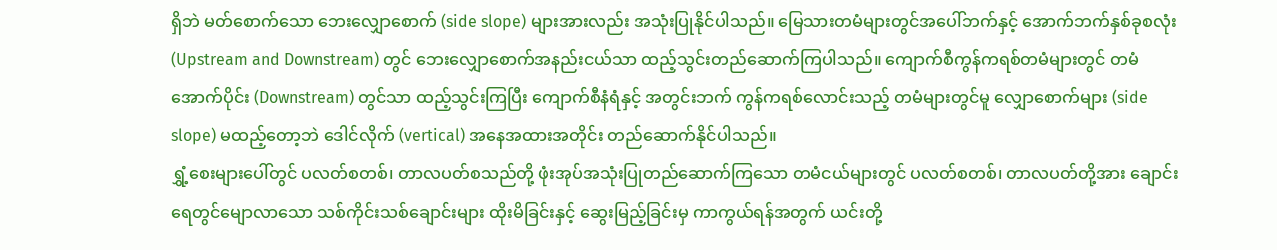ရှိဘဲ မတ်စောက်သော ဘေးလျှောစောက် (side slope) များအားလည်း အသုံးပြုနိုင်ပါသည်။ မြေသားတမံများတွင်အပေါ်ဘက်နှင့် အောက်ဘက်နှစ်ခုစလုံး (Upstream and Downstream) တွင် ဘေးလျှောစောက်အနည်းငယ်သာ ထည့်သွင်းတည်ဆောက်ကြပါသည်။ ကျောက်စီကွန်ကရစ်တမံများတွင် တမံအောက်ပိုင်း (Downstream) တွင်သာ ထည့်သွင်းကြပြီး ကျောက်စီနံရံနှင့် အတွင်းဘက် ကွန်ကရစ်လောင်းသည့် တမံများတွင်မူ လျှောစောက်များ (side slope) မထည့်တော့ဘဲ ဒေါင်လိုက် (vertical) အနေအထားအတိုင်း တည်ဆောက်နိုင်ပါသည်။
ရွှံ့စေးများပေါ်တွင် ပလတ်စတစ်၊ တာလပတ်စသည်တို့ ဖုံးအုပ်အသုံးပြုတည်ဆောက်ကြသော တမံငယ်များတွင် ပလတ်စတစ်၊ တာလပတ်တို့အား ချောင်းရေတွင်မျောလာသော သစ်ကိုင်းသစ်ချောင်းများ ထိုးမိခြင်းနှင့် ဆွေးမြည့်ခြင်းမှ ကာကွယ်ရန်အတွက် ယင်းတို့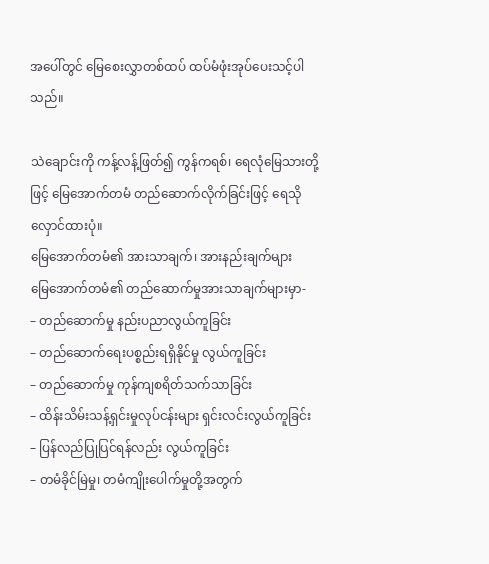အပေါ်တွင် မြေစေးလွှာတစ်ထပ် ထပ်မံဖုံးအုပ်ပေးသင့်ပါသည်။

သဲချောင်းကို ကန့်လန့်ဖြတ်၍ ကွန်ကရစ်၊ ရေလုံမြေသားတို့ဖြင့် မြေအောက်တမံ တည်ဆောက်လိုက်ခြင်းဖြင့် ရေသိုလှောင်ထားပုံ။
မြေအောက်တမံ၏ အားသာချက်၊ အားနည်းချက်များ
မြေအောက်တမံ၏ တည်ဆောက်မှုအားသာချက်များမှာ-
– တည်ဆောက်မှု နည်းပညာလွယ်ကူခြင်း
– တည်ဆောက်ရေးပစ္စည်းရရှိနိုင်မှု လွယ်ကူခြင်း
– တည်ဆောက်မှု ကုန်ကျစရိတ်သက်သာခြင်း
– ထိန်းသိမ်းသန့်ရှင်းမှုလုပ်ငန်းများ ရှင်းလင်းလွယ်ကူခြင်း
– ပြန်လည်ပြုပြင်ရန်လည်း လွယ်ကူခြင်း
– တမံခိုင်မြဲမှု၊ တမံကျိုးပေါက်မှုတို့အတွက်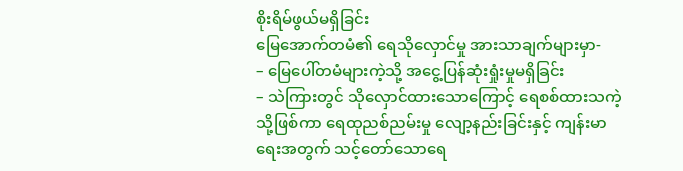စိုးရိမ်ဖွယ်မရှိခြင်း
မြေအောက်တမံ၏ ရေသိုလှောင်မှု အားသာချက်များမှာ-
– မြေပေါ်တမံများကဲ့သို့ အငွေ့ပြန်ဆုံးရှုံးမှုမရှိခြင်း
– သဲကြားတွင် သိုလှောင်ထားသောကြောင့် ရေစစ်ထားသကဲ့သို့ဖြစ်ကာ ရေထုညစ်ညမ်းမှု လျော့နည်းခြင်းနှင့် ကျန်းမာရေးအတွက် သင့်တော်သောရေ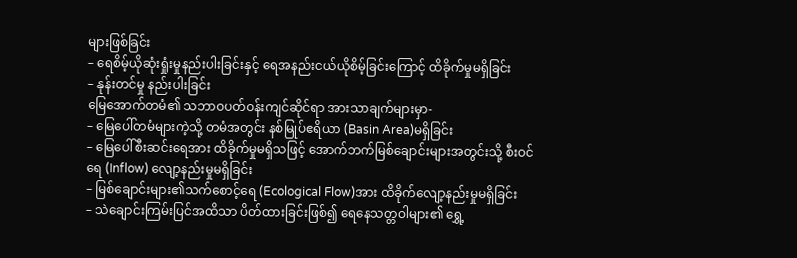များဖြစ်ခြင်း
– ရေစိမ့်ယိုဆုံးရှုံးမှုနည်းပါးခြင်းနှင့် ရေအနည်းငယ်ယိုစိမ့်ခြင်းကြောင့် ထိခိုက်မှုမရှိခြင်း
– နုန်းတင်မှု နည်းပါးခြင်း
မြေအောက်တမံ၏ သဘာဝပတ်ဝန်းကျင်ဆိုင်ရာ အားသာချက်များမှာ-
– မြေပေါ်တမံများကဲ့သို့ တမံအတွင်း နစ်မြုပ်ဧရိယာ (Basin Area)မရှိခြင်း
– မြေပေါ်စီးဆင်းရေအား ထိခိုက်မှုမရှိသဖြင့် အောက်ဘက်မြစ်ချောင်းများအတွင်းသို့ စီးဝင်ရေ (Inflow) လျော့နည်းမှုမရှိခြင်း
– မြစ်ချောင်းများ၏သက်စောင့်ရေ (Ecological Flow)အား ထိခိုက်လျော့နည်းမှုမရှိခြင်း
– သဲချောင်းကြမ်းပြင်အထိသာ ပိတ်ထားခြင်းဖြစ်၍ ရေနေသတ္တဝါများ၏ ရွှေ့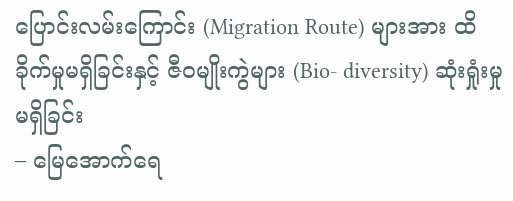ပြောင်းလမ်းကြောင်း (Migration Route) များအား ထိခိုက်မှုမရှိခြင်းနှင့် ဇီဝမျိုးကွဲများ (Bio- diversity) ဆုံးရှုံးမှုမရှိခြင်း
– မြေအောက်ရေ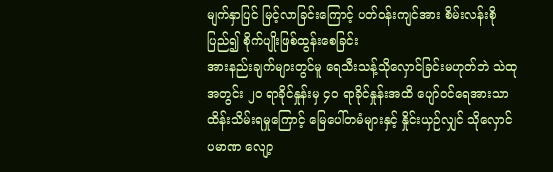မျက်နှာပြင် မြင့်လာခြင်းကြောင့် ပတ်ဝန်းကျင်အား စိမ်းလန်းစိုပြည်၍ စိုက်ပျိုးဖြစ်ထွန်းစေခြင်း
အားနည်းချက်များတွင်မူ ရေသီးသန့်သိုလှောင်ခြင်းမဟုတ်ဘဲ သဲထုအတွင်း ၂၀ ရာခိုင်နှုန်းမှ ၄၀ ရာခိုင်နှုန်းအထိ ပျော်ဝင်ရေအားသာ ထိန်းသိမ်းရမှုကြောင့် မြေပေါ်တမံများနှင့် နှိုင်းယှဉ်လျှင် သိုလှောင်ပမာဏ လျော့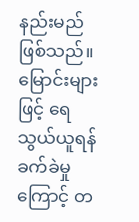နည်းမည် ဖြစ်သည်။ မြောင်းများဖြင့် ရေသွယ်ယူရန် ခက်ခဲမှုကြောင့် တ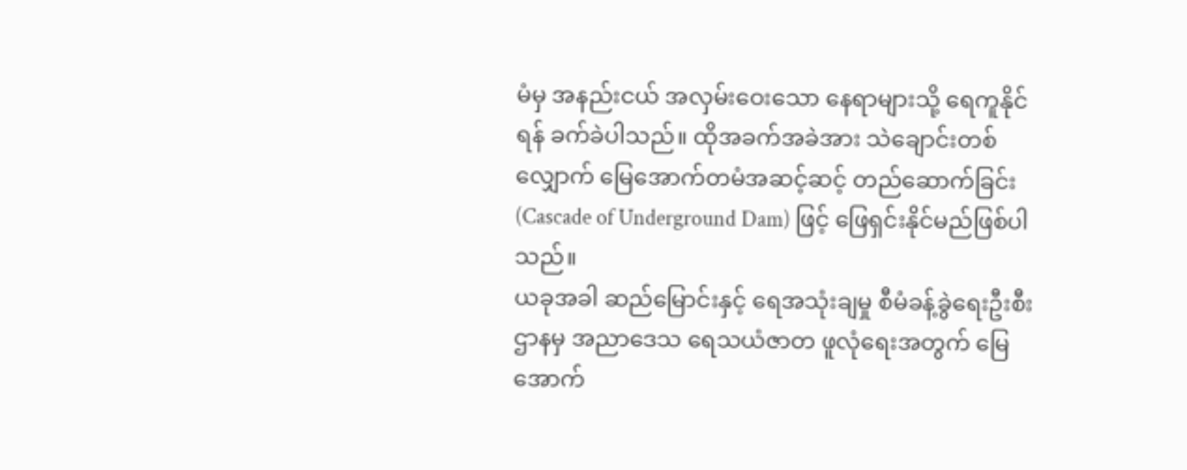မံမှ အနည်းငယ် အလှမ်းဝေးသော နေရာများသို့ ရေကူနိုင်ရန် ခက်ခဲပါသည်။ ထိုအခက်အခဲအား သဲချောင်းတစ်လျှောက် မြေအောက်တမံအဆင့်ဆင့် တည်ဆောက်ခြင်း (Cascade of Underground Dam) ဖြင့် ဖြေရှင်းနိုင်မည်ဖြစ်ပါသည်။
ယခုအခါ ဆည်မြောင်းနှင့် ရေအသုံးချမှု စီမံခန့်ခွဲရေးဦးစီးဌာနမှ အညာဒေသ ရေသယံဇာတ ဖူလုံရေးအတွက် မြေအောက်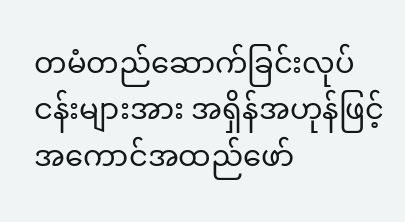တမံတည်ဆောက်ခြင်းလုပ်ငန်းများအား အရှိန်အဟုန်ဖြင့် အကောင်အထည်ဖော်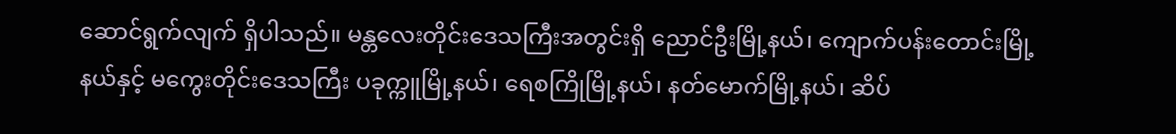ဆောင်ရွက်လျက် ရှိပါသည်။ မန္တလေးတိုင်းဒေသကြီးအတွင်းရှိ ညောင်ဦးမြို့နယ်၊ ကျောက်ပန်းတောင်းမြို့နယ်နှင့် မကွေးတိုင်းဒေသကြီး ပခုက္ကူမြို့နယ်၊ ရေစကြိုမြို့နယ်၊ နတ်မောက်မြို့နယ်၊ ဆိပ်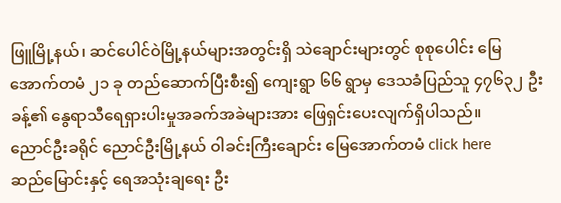ဖြူမြို့နယ်၊ ဆင်ပေါင်ဝဲမြို့နယ်များအတွင်းရှိ သဲချောင်းများတွင် စုစုပေါင်း မြေအောက်တမံ ၂၁ ခု တည်ဆောက်ပြီးစီး၍ ကျေးရွာ ၆၆ ရွာမှ ဒေသခံပြည်သူ ၄၇၆၃၂ ဦးခန့်၏ နွေရာသီရေရှားပါးမှုအခက်အခဲများအား ဖြေရှင်းပေးလျက်ရှိပါသည်။
ညောင်ဦးခရိုင် ညောင်ဦးမြို့နယ် ဝါခင်းကြီးချောင်း မြေအောက်တမံ click here
ဆည်မြောင်းနှင့် ရေအသုံးချရေး ဦး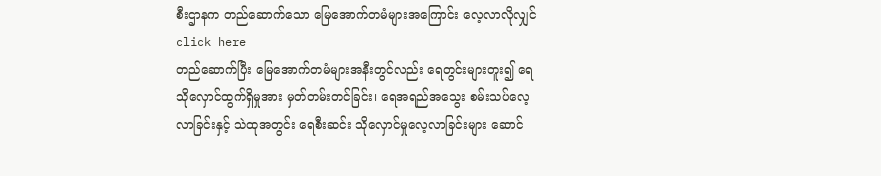စီးဌာနက တည်ဆောက်သော မြေအောက်တမံများအကြောင်း လေ့လာလိုလျှင် click here
တည်ဆောက်ပြီး မြေအောက်တမံများအနီးတွင်လည်း ရေတွင်းများတူး၍ ရေသိုလှောင်ထွက်ရှိမှုအား မှတ်တမ်းတင်ခြင်း၊ ရေအရည်အသွေး စမ်းသပ်လေ့လာခြင်းနှင့် သဲထုအတွင်း ရေစီးဆင်း သိုလှောင်မှုလေ့လာခြင်းများ ဆောင်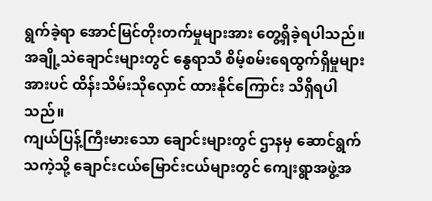ရွက်ခဲ့ရာ အောင်မြင်တိုးတက်မှုများအား တွေ့ရှိခဲ့ရပါသည်။ အချို့သဲချောင်းများတွင် နွေရာသီ စိမ့်စမ်းရေထွက်ရှိမှုများအားပင် ထိန်းသိမ်းသိုလှောင် ထားနိုင်ကြောင်း သိရှိရပါသည်။
ကျယ်ပြန့်ကြီးမားသော ချောင်းများတွင် ဌာနမှ ဆောင်ရွက်သကဲ့သို့ ချောင်းငယ်မြောင်းငယ်များတွင် ကျေးရွာအဖွဲ့အ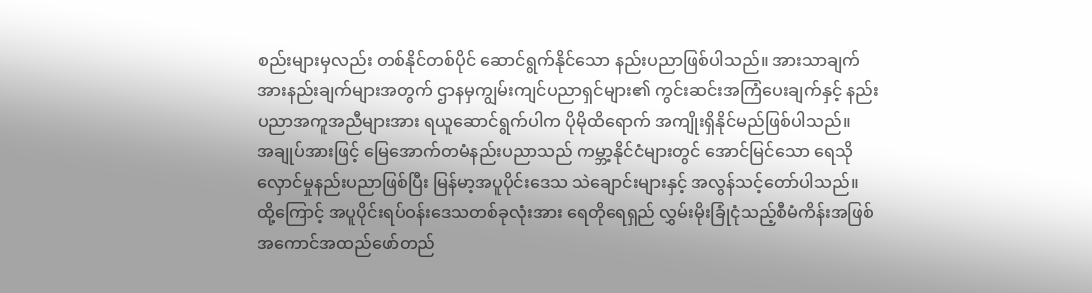စည်းများမှလည်း တစ်နိုင်တစ်ပိုင် ဆောင်ရွက်နိုင်သော နည်းပညာဖြစ်ပါသည်။ အားသာချက် အားနည်းချက်များအတွက် ဌာနမှကျွမ်းကျင်ပညာရှင်များ၏ ကွင်းဆင်းအကြံပေးချက်နှင့် နည်းပညာအကူအညီများအား ရယူဆောင်ရွက်ပါက ပိုမိုထိရောက် အကျိုးရှိနိုင်မည်ဖြစ်ပါသည်။
အချုပ်အားဖြင့် မြေအောက်တမံနည်းပညာသည် ကမ္ဘာ့နိုင်ငံများတွင် အောင်မြင်သော ရေသိုလှောင်မှုနည်းပညာဖြစ်ပြီး မြန်မာ့အပူပိုင်းဒေသ သဲချောင်းများနှင့် အလွန်သင့်တော်ပါသည်။
ထို့ကြောင့် အပူပိုင်းရပ်ဝန်းဒေသတစ်ခုလုံးအား ရေတိုရေရှည် လွှမ်းမိုးခြုံငုံသည့်စီမံကိန်းအဖြစ် အကောင်အထည်ဖော်တည်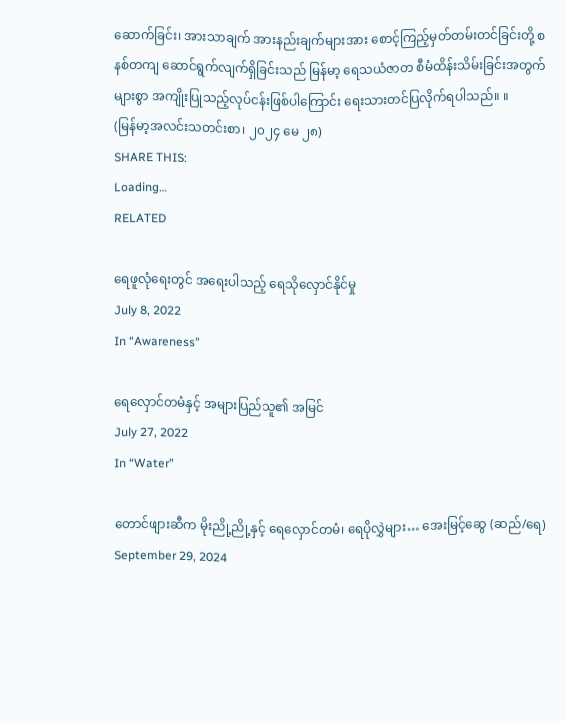ဆောက်ခြင်း၊ အားသာချက် အားနည်းချက်များအား စောင့်ကြည့်မှတ်တမ်းတင်ခြင်းတို့ စနစ်တကျ ဆောင်ရွက်လျက်ရှိခြင်းသည် မြန်မာ့ ရေသယံဇာတ စီမံထိန်းသိမ်းခြင်းအတွက် များစွာ အကျိုးပြုသည့်လုပ်ငန်းဖြစ်ပါကြောင်း ရေးသားတင်ပြလိုက်ရပါသည်။ ။
(မြန်မာ့အလင်းသတင်းစာ၊ ၂၀၂၄ မေ ၂၈)
SHARE THIS:
Loading…
RELATED

ရေဖူလုံရေးတွင် အရေးပါသည့် ရေသိုလှောင်နိုင်မှု
July 8, 2022
In “Awareness”

ရေလှောင်တမံနှင့် အများပြည်သူ၏ အမြင်
July 27, 2022
In “Water”

တောင်ဖျားဆီက မိုးညို့ညို့နှင့် ရေလှောင်တမံ၊ ရေပိုလွှဲများ… အေးမြင့်ဆွေ (ဆည်/ရေ)
September 29, 2024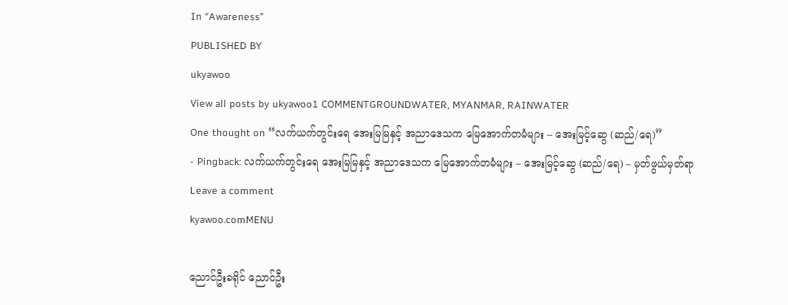In “Awareness”
PUBLISHED BY
ukyawoo
View all posts by ukyawoo1 COMMENTGROUNDWATER, MYANMAR, RAINWATER
One thought on “လက်ယက်တွင်းရေ အေးမြမြနှင့် အညာဒေသက မြေအောက်တမံများ – အေးမြင့်ဆွေ (ဆည်/ရေ)”
- Pingback: လက်ယက်တွင်းရေ အေးမြမြနှင့် အညာဒေသက မြေအောက်တမံများ – အေးမြင့်ဆွေ (ဆည်/ရေ) – မှတ်ဖွယ်မှတ်ရာ
Leave a comment
kyawoo.comMENU

ညောင်ဦးခရိုင် ညောင်ဦး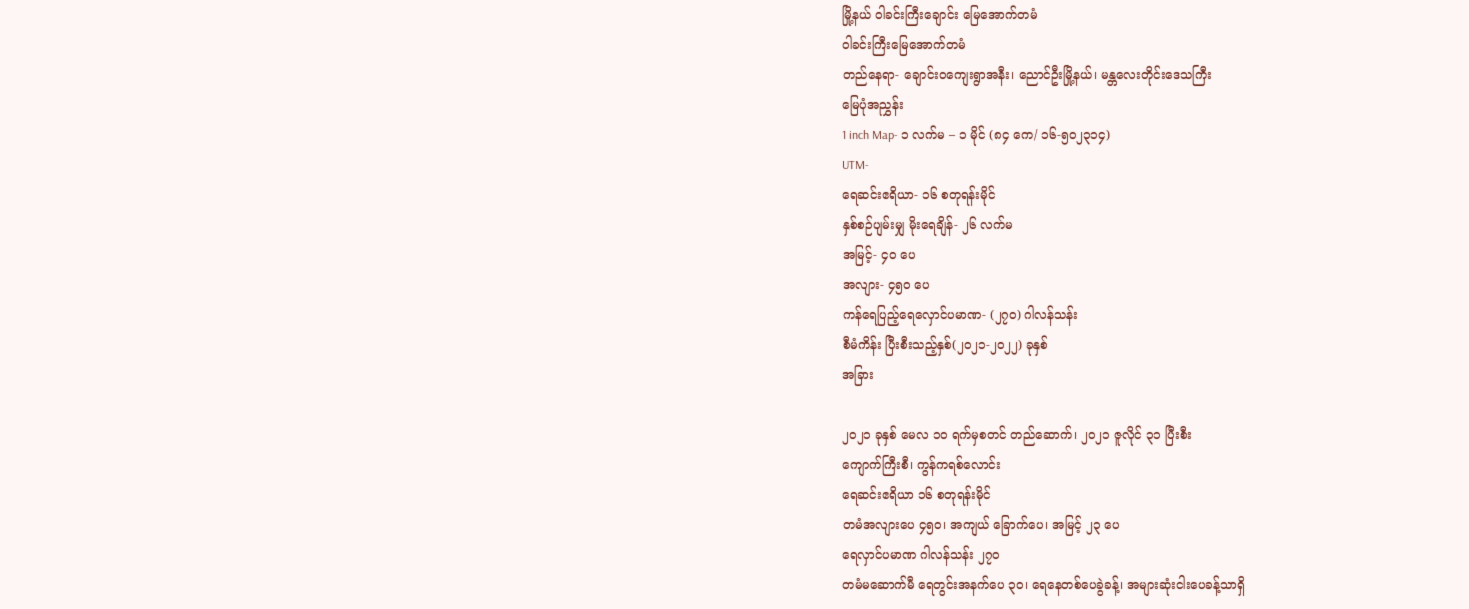မြို့နယ် ဝါခင်းကြီးချောင်း မြေအောက်တမံ
ဝါခင်းကြီးမြေအောက်တမံ
တည်နေရာ- ချောင်းဝကျေးရွာအနီး၊ ညောင်ဦးမြို့နယ်၊ မန္တလေးတိုင်းဒေသကြီး
မြေပုံအညွှန်း
1 inch Map- ၁ လက်မ – ၁ မိုင် (၈၄ ကေ/ ၁၆-၅၀၂၃၁၄)
UTM-
ရေဆင်းဧရိယာ- ၁၆ စတုရန်းမိုင်
နှစ်စဉ်ပျမ်းမျှ မိုးရေချိန်- ၂၆ လက်မ
အမြင့်- ၄၀ ပေ
အလျား- ၄၅၀ ပေ
ကန်ရေပြည့်ရေလှောင်ပမာဏ- (၂၇၀) ဂါလန်သန်း
စီမံကိန်း ပြီးစီးသည့်နှစ်(၂၀၂၁-၂၀၂၂) ခုနှစ်
အခြား

၂၀၂၁ ခုနှစ် မေလ ၁၀ ရက်မှစတင် တည်ဆောက်၊ ၂၀၂၁ ဇူလိုင် ၃၁ ပြီးစီး
ကျောက်ကြီးစီ၊ ကွန်ကရစ်လောင်း
ရေဆင်းဧရိယာ ၁၆ စတုရန်းမိုင်
တမံအလျားပေ ၄၅၀၊ အကျယ် ခြောက်ပေ၊ အမြင့် ၂၃ ပေ
ရေလှာင်ပမာဏ ဂါလန်သန်း ၂၇၀
တမံမဆောက်မီ ရေတွင်းအနက်ပေ ၃၀၊ ရေနေတစ်ပေခွဲခန့်၊ အများဆုံးငါးပေခန့်သာရှိ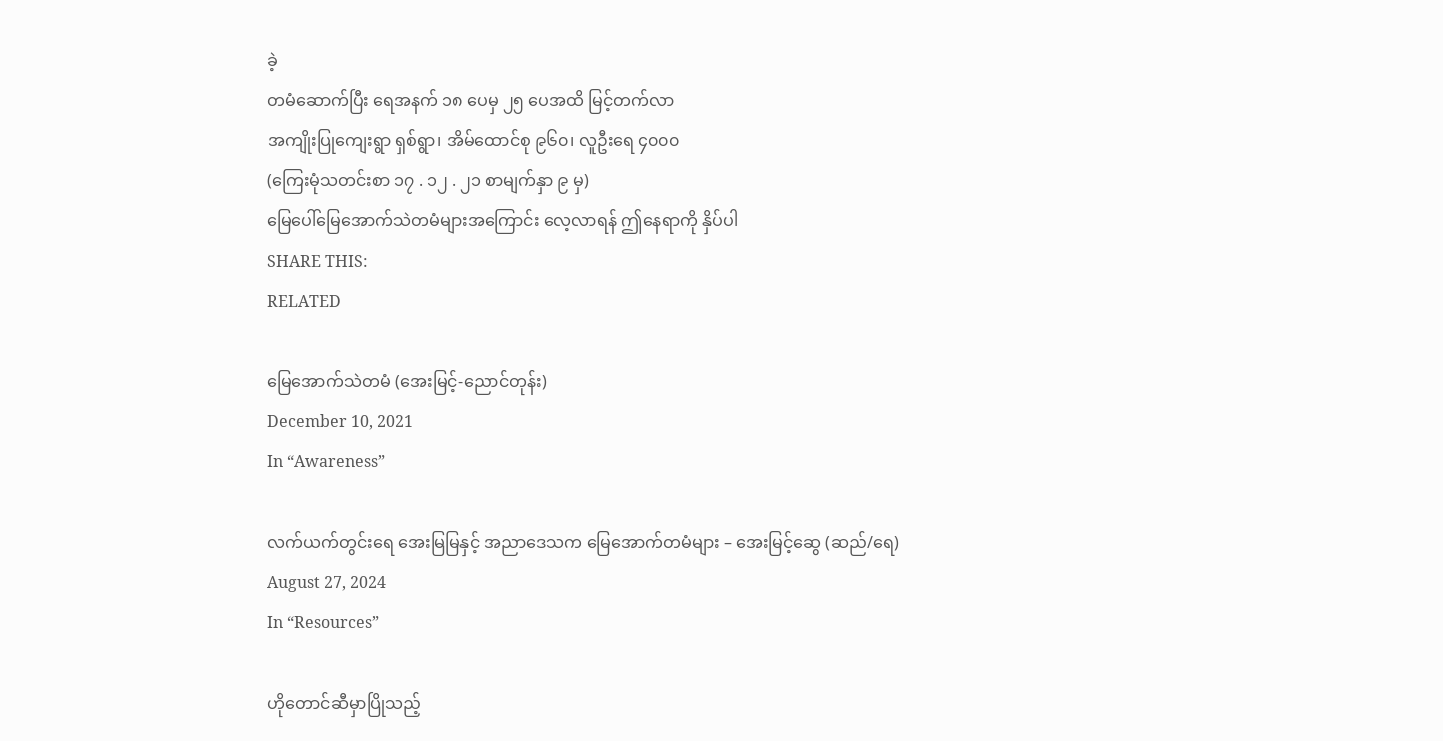ခဲ့
တမံဆောက်ပြီး ရေအနက် ၁၈ ပေမှ ၂၅ ပေအထိ မြင့်တက်လာ
အကျိုးပြုကျေးရွာ ရှစ်ရွာ၊ အိမ်ထောင်စု ၉၆၀၊ လူဦးရေ ၄၀၀၀
(ကြေးမုံသတင်းစာ ၁၇ . ၁၂ . ၂၁ စာမျက်နှာ ၉ မှ)
မြေပေါ်မြေအောက်သဲတမံများအကြောင်း လေ့လာရန် ဤနေရာကို နှိပ်ပါ
SHARE THIS:
RELATED

မြေအောက်သဲတမံ (အေးမြင့်-ညောင်တုန်း)
December 10, 2021
In “Awareness”

လက်ယက်တွင်းရေ အေးမြမြနှင့် အညာဒေသက မြေအောက်တမံများ – အေးမြင့်ဆွေ (ဆည်/ရေ)
August 27, 2024
In “Resources”

ဟိုတောင်ဆီမှာပြိုသည့်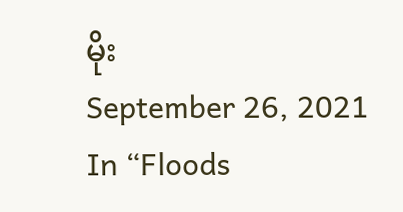မိုး
September 26, 2021
In “Floods